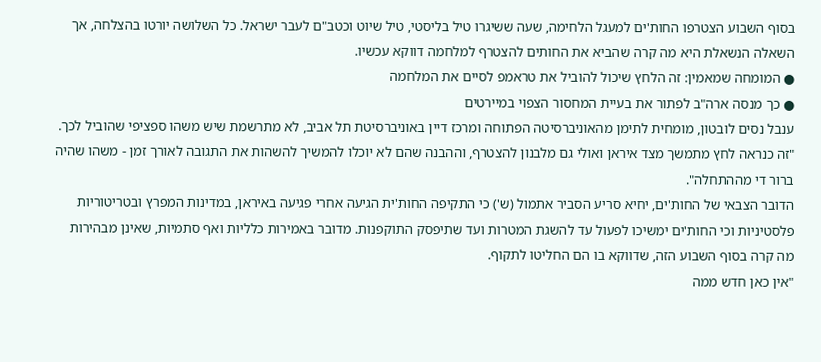בסוף השבוע הצטרפו החות'ים למעגל הלחימה, שעה ששיגרו טיל בליסטי, טיל שיוט וכטב"ם לעבר ישראל. כל השלושה יורטו בהצלחה, אך השאלה הנשאלת היא מה קרה שהביא את החותים להצטרף למלחמה דווקא עכשיו.
● המומחה שמאמין: זה הלחץ שיכול להוביל את טראמפ לסיים את המלחמה
● כך מנסה ארה"ב לפתור את בעיית המחסור הצפוי במיירטים
ענבל נסים לובטון, מומחית לתימן מהאוניברסיטה הפתוחה ומרכז דיין באוניברסיטת תל אביב, לא מתרשמת שיש משהו ספציפי שהוביל לכך. "זה כנראה לחץ מתמשך מצד איראן ואולי גם מלבנון להצטרף, וההבנה שהם לא יוכלו להמשיך להשהות את התגובה לאורך זמן - משהו שהיה ברור די מההתחלה".
הדובר הצבאי של החות'ים, יחיא סריע הסביר אתמול (ש') כי התקיפה החות'ית הגיעה אחרי פגיעה באיראן, במדינות המפרץ ובטריטוריות פלסטיניות וכי החות'ים ימשיכו לפעול עד להשגת המטרות ועד שתיפסק התוקפנות. מדובר באמירות כלליות ואף סתמיות, שאינן מבהירות מה קרה בסוף השבוע הזה, שדווקא בו הם החליטו לתקוף.
"אין כאן חדש ממה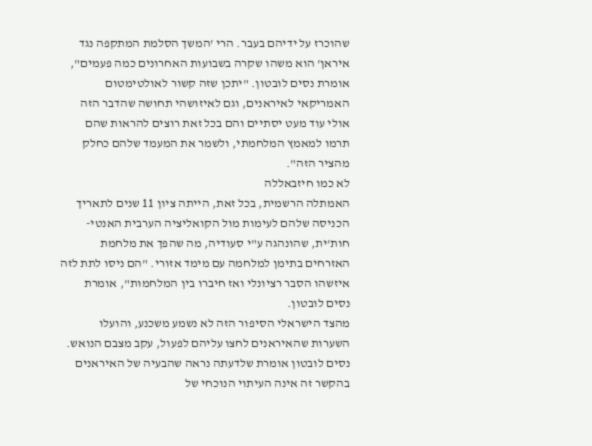שהוכרז על ידיהם בעבר. הרי 'המשך הסלמת המתקפה נגד איראן' הוא משהו שקרה בשבועות האחרונים כמה פעמים", אומרת נסים לובטון. "יתכן שזה קשור לאולטימטום האמריקאי לאיראנים, וגם לאיזושהי תחושה שהדבר הזה אולי עוד מעט יסתיים והם בכל זאת רוצים להראות שהם תרמו למאמץ המלחמתי, ולשמר את המעמד שלהם כחלק מהציר הזה".
לא כמו חיזבאללה
האמתלה הרשמית, בכל זאת, הייתה ציון 11 שנים לתאריך הכניסה שלהם לעימות מול הקואליציה הערבית האנטי-חות'ית, שהונהגה ע"י סעודיה, מה שהפך את מלחמת האזרחים בתימן למלחמה עם מימד אזורי. "הם ניסו לתת לזה איזשהו הסבר רציונלי ואז חיברו בין המלחמות", אומרת נסים לובטון.
מהצד הישראלי הסיפור הזה לא נשמע משכנע, והועלו השערות שהאיראנים לחצו עליהם לפעול, עקב מצבם הנואש. נסים לובטון אומרת שלדעתה נראה שהבעיה של האיראנים בהקשר זה אינה העיתוי הנוכחי של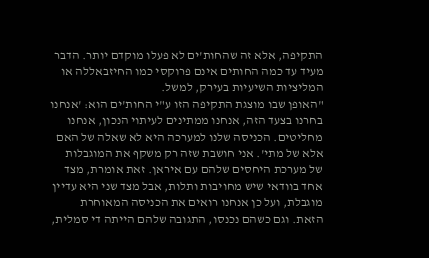התקיפה, אלא זה שהחות'ים לא פעלו מוקדם יותר. הדבר מעיד עד כמה החותים אינם פרוקסי כמו החיזבאללה או המליציות השיעיות בעירק, למשל.
"האופן שבו מוצגת התקיפה הזו ע"י החות'ים הוא: 'אנחנו בחרנו בצעד הזה, אנחנו ממתינים לעיתוי הנכון, אנחנו מחליטים. הכניסה שלנו למערכה היא לא שאלה של האם אלא של מתי'. אני חושבת שזה רק משקף את המוגבלות של מערכת היחסים שלהם עם איראן. זאת אומרת, מצד אחד בוודאי שיש מחויבות ותלות, אבל מצד שני היא עדיין מוגבלת, ועל כן אנחנו רואים את הכניסה המאוחרת הזאת. וגם כשהם נכנסו, התגובה שלהם הייתה די סמלית,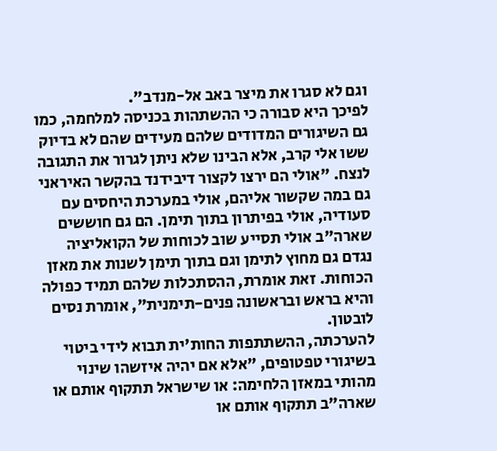וגם לא סגרו את מיצר באב אל-מנדב".
לפיכך היא סבורה כי ההשתהות בכניסה למלחמה, כמו גם השיגורים המדודים שלהם מעידים שהם לא בדיוק ששו אלי קרב, אלא הבינו שלא ניתן לגרור את התגובה לנצח. "אולי הם ירצו לקצור דיבידנד בהקשר האיראני גם במה שקשור אליהם, אולי במערכת היחסים עם סעודיה, אולי בפיתרון בתוך תימן. הם גם חוששים שארה"ב אולי תסייע שוב לכוחות של הקואליציה נגדם גם מחוץ לתימן וגם בתוך תימן לשנות את מאזן הכוחות. זאת אומרת, ההסתכלות שלהם תמיד כפולה והיא בראש ובראשונה פנים-תימנית", אומרת נסים לובטון.
להערכתה, ההשתתפות החות'ית תבוא לידי ביטוי בשיגורי טפטופים, "אלא אם יהיה איזשהו שינוי מהותי במאזן הלחימה: או שישראל תתקוף אותם או שארה"ב תתקוף אותם או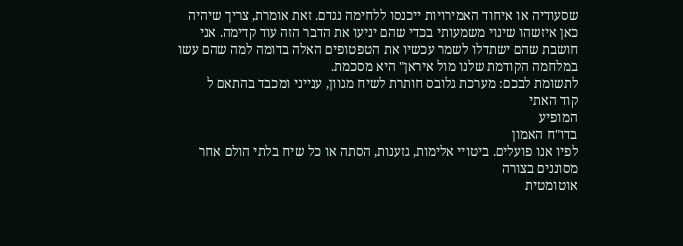שסעודיה או איחוד האמירויות ייכנסו ללחימה נגדם. זאת אומרת, צריך שיהיה כאן איזשהו שינוי משמעותי בכדי שהם יניעו את הדבר הזה עוד קדימה. אני חושבת שהם ישתדלו לשמר עכשיו את הטפטופים האלה בדומה למה שהם עשו במלחמה הקודמת שלנו מול איראן" היא מסכמת.
לתשומת לבכם: מערכת גלובס חותרת לשיח מגוון, ענייני ומכבד בהתאם ל
קוד האתי
המופיע
בדו"ח האמון
לפיו אנו פועלים. ביטויי אלימות, גזענות, הסתה או כל שיח בלתי הולם אחר מסוננים בצורה
אוטומטית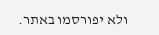ולא יפורסמו באתר.